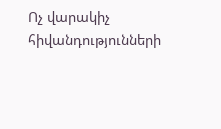Ոչ վարակիչ հիվանդությունների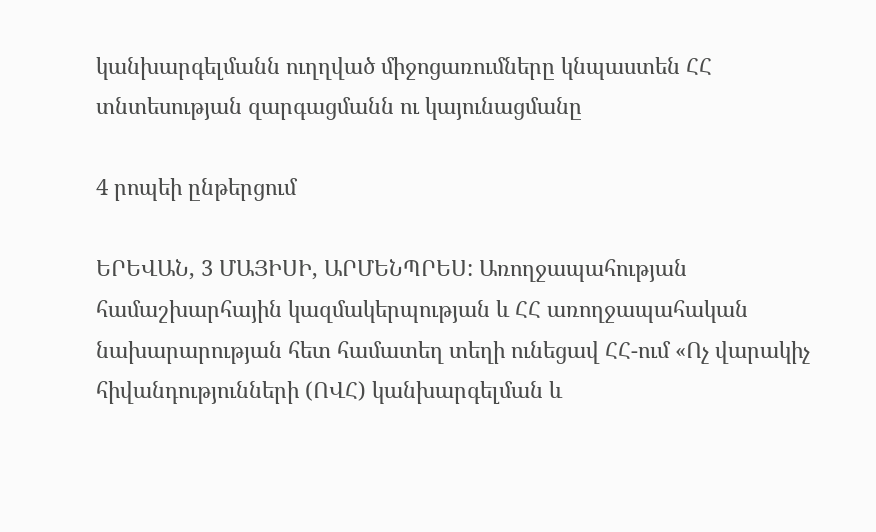կանխարգելմանն ուղղված միջոցառումները կնպաստեն ՀՀ տնտեսության զարգացմանն ու կայունացմանը

4 րոպեի ընթերցում

ԵՐԵՎԱՆ, 3 ՄԱՅԻՍԻ, ԱՐՄԵՆՊՐԵՍ: Առողջապահության համաշխարհային կազմակերպության և ՀՀ առողջապահական նախարարության հետ համատեղ տեղի ունեցավ ՀՀ-ում «Ոչ վարակիչ հիվանդությունների (ՈՎՀ) կանխարգելման և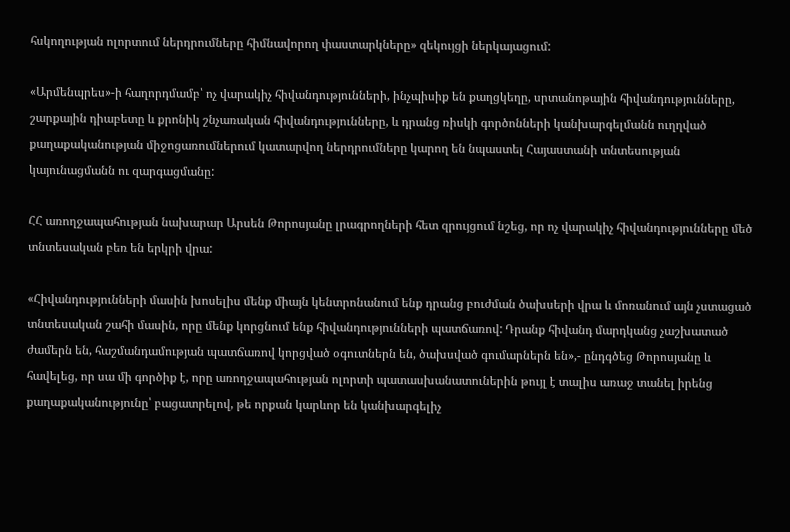հսկողության ոլորտում ներդրումները հիմնավորող փաստարկները» զեկույցի ներկայացում:

«Արմենպրես»-ի հաղորդմամբ՝ ոչ վարակիչ հիվանդությունների, ինչպիսիք են քաղցկեղը, սրտանոթային հիվանդությունները, շարքային դիաբետը և քրոնիկ շնչառական հիվանդությունները, և դրանց ռիսկի գործոնների կանխարգելմանն ուղղված քաղաքականության միջոցառումներում կատարվող ներդրումները կարող են նպաստել Հայաստանի տնտեսության կայունացմանն ու զարգացմանը:

ՀՀ առողջապահության նախարար Արսեն Թորոսյանը լրագրողների հետ զրույցում նշեց, որ ոչ վարակիչ հիվանդությունները մեծ տնտեսական բեռ են երկրի վրա:

«Հիվանդությունների մասին խոսելիս մենք միայն կենտրոնանում ենք դրանց բուժման ծախսերի վրա և մոռանում այն չստացած տնտեսական շահի մասին, որը մենք կորցնում ենք հիվանդությունների պատճառով: Դրանք հիվանդ մարդկանց չաշխատած ժամերն են, հաշմանդամության պատճառով կորցված օգուտներն են, ծախսված գումարներն են»,- ընդգծեց Թորոսյանը և հավելեց, որ սա մի գործիք է, որը առողջապահության ոլորտի պատասխանատուներին թույլ է տալիս առաջ տանել իրենց քաղաքականությունը՝ բացատրելով, թե որքան կարևոր են կանխարգելիչ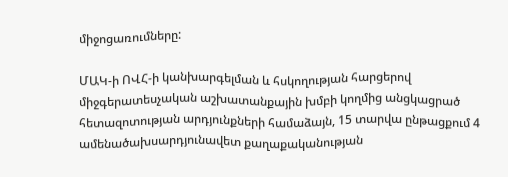միջոցառումները:

ՄԱԿ-ի ՈՎՀ-ի կանխարգելման և հսկողության հարցերով միջգերատեսչական աշխատանքային խմբի կողմից անցկացրած հետազոտության արդյունքների համաձայն, 15 տարվա ընթացքում 4 ամենածախսարդյունավետ քաղաքականության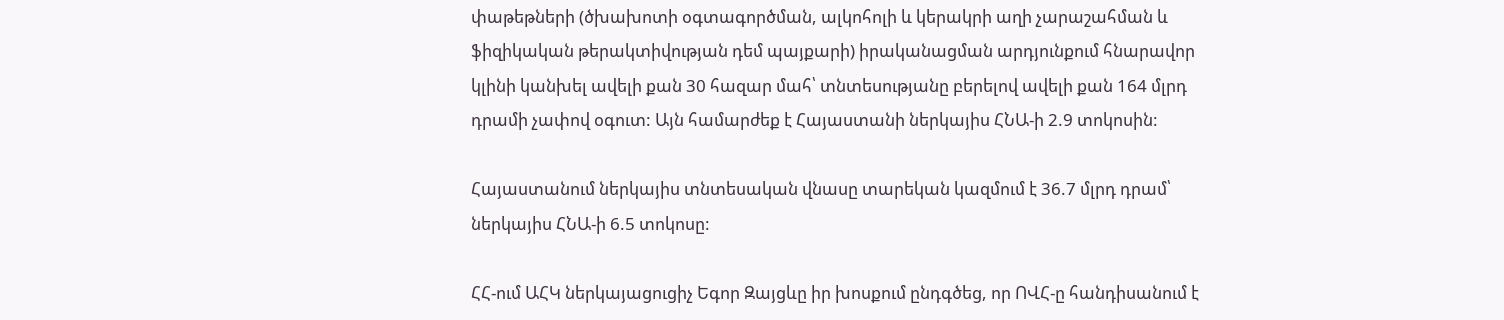փաթեթների (ծխախոտի օգտագործման, ալկոհոլի և կերակրի աղի չարաշահման և ֆիզիկական թերակտիվության դեմ պայքարի) իրականացման արդյունքում հնարավոր կլինի կանխել ավելի քան 30 հազար մահ՝ տնտեսությանը բերելով ավելի քան 164 մլրդ դրամի չափով օգուտ: Այն համարժեք է Հայաստանի ներկայիս ՀՆԱ-ի 2.9 տոկոսին:

Հայաստանում ներկայիս տնտեսական վնասը տարեկան կազմում է 36.7 մլրդ դրամ՝ ներկայիս ՀՆԱ-ի 6.5 տոկոսը:

ՀՀ-ում ԱՀԿ ներկայացուցիչ Եգոր Զայցևը իր խոսքում ընդգծեց, որ ՈՎՀ-ը հանդիսանում է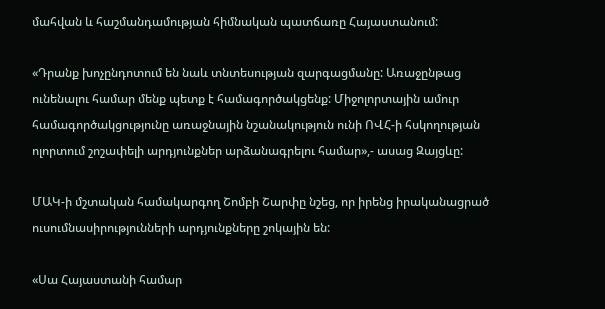մահվան և հաշմանդամության հիմնական պատճառը Հայաստանում:

«Դրանք խոչընդոտում են նաև տնտեսության զարգացմանը: Առաջընթաց ունենալու համար մենք պետք է համագործակցենք: Միջոլորտային ամուր համագործակցությունը առաջնային նշանակություն ունի ՈՎՀ-ի հսկողության ոլորտում շոշափելի արդյունքներ արձանագրելու համար»,- ասաց Զայցևը:

ՄԱԿ-ի մշտական համակարգող Շոմբի Շարփը նշեց, որ իրենց իրականացրած ուսումնասիրությունների արդյունքները շոկային են:

«Սա Հայաստանի համար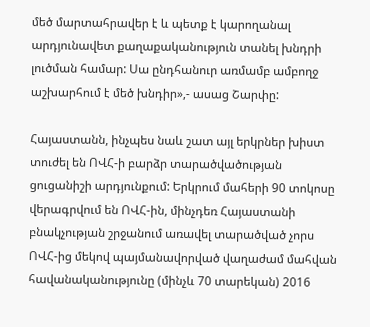մեծ մարտահրավեր է և պետք է կարողանալ արդյունավետ քաղաքականություն տանել խնդրի լուծման համար: Սա ընդհանուր առմամբ ամբողջ աշխարհում է մեծ խնդիր»,- ասաց Շարփը:

Հայաստանն, ինչպես նաև շատ այլ երկրներ խիստ տուժել են ՈՎՀ-ի բարձր տարածվածության ցուցանիշի արդյունքում: Երկրում մահերի 90 տոկոսը վերագրվում են ՈՎՀ-ին, մինչդեռ Հայաստանի բնակչության շրջանում առավել տարածված չորս ՈՎՀ-ից մեկով պայմանավորված վաղաժամ մահվան հավանականությունը (մինչև 70 տարեկան) 2016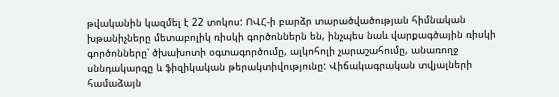թվականին կազմել է 22 տոկոս: ՈՎՀ-ի բարձր տարածվածության հիմնական խթանիչները մետաբոլիկ ռիսկի գործոններն են, ինչպես նաև վարքագծային ռիսկի գործոնները՝ ծխախոտի օգտագործումը, ալկոհոլի չարաշահումը, անառողջ սննդակարգը և ֆիզիկական թերակտիվությունը: Վիճակագրական տվյալների համաձայն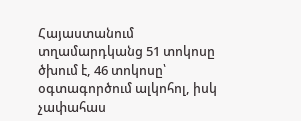Հայաստանում տղամարդկանց 51 տոկոսը ծխում է, 46 տոկոսը՝ օգտագործում ալկոհոլ, իսկ չափահաս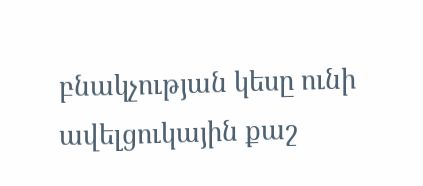բնակչության կեսը ունի ավելցուկային քաշ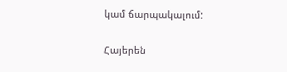կամ ճարպակալում:

Հայերեն